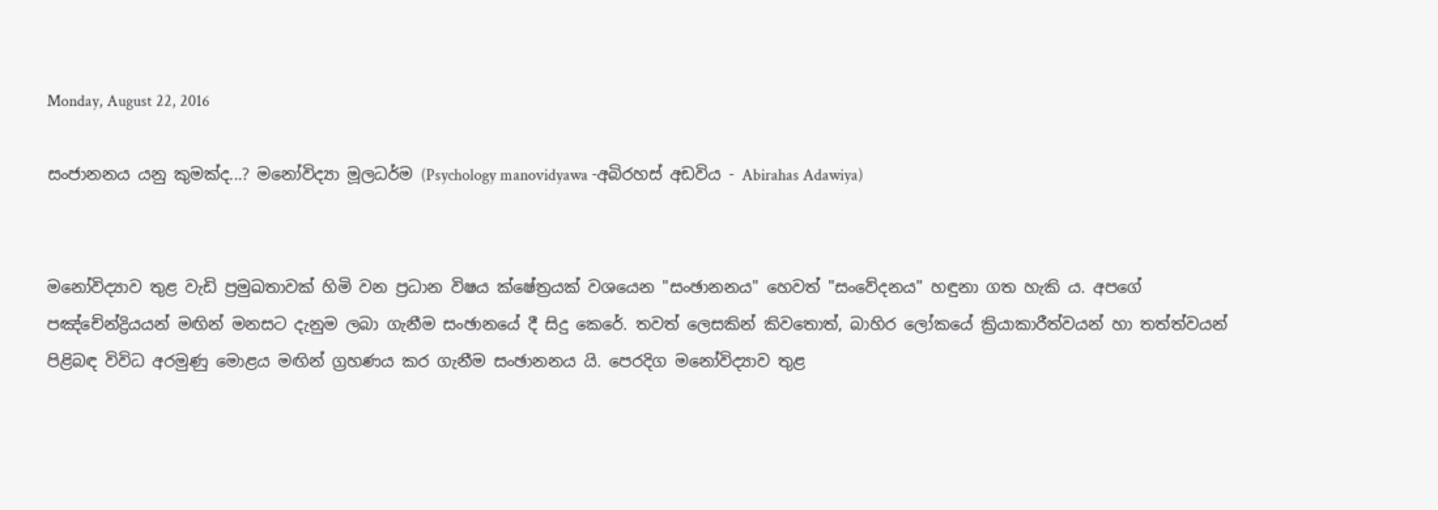Monday, August 22, 2016

සංජානනය යනු කුමක්ද...? මනෝවිද්‍යා මූලධර්ම (Psychology manovidyawa -අබිරහස් අඩවිය - Abirahas Adawiya)


ම‍නෝවිද්‍යාව තුළ වැඩි ප්‍රමුඛතාවක් හිමි වන ප්‍රධාන විෂය ක්ෂේත්‍රයක් වශයෙන "සංඡානනය" හෙවත් "සංවේදනය" හඳුනා ගත හැකි ය. අප‍ගේ පඤ්චේන්ද්‍රියයන් මඟින් මනසට දැනුම ලබා ගැනීම සංඡානයේ දී සිදු ‍කෙරේ. තවත් ‍ලෙසකින් කිව‍තොත්, බාහිර ‍ලෝක‍යේ ක්‍රියාකාරීත්වයන් හා තත්ත්වයන් පිළිබඳ විවිධ අරමුණු ‍මොළය මඟින් ග්‍රහණය කර ගැනීම සංඡානනය යි. පෙරදිග ම‍නෝවිද්‍යාව තුළ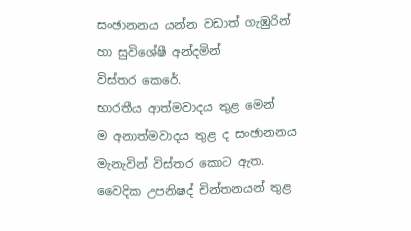සංඡානනය යන්න වඩාත් ගැඹුරින් හා සුවිශේෂී අන්දමින් විස්තර ‍කෙ‍රේ.
භාරතීය ආත්මවාදය තුළ මෙන් ම ‍අනාත්මවාදය තුළ ද සංඡානනය මැනැවින් විස්තර කොට ඇත. වෛදික උපනිෂද් චින්තනයන් තුළ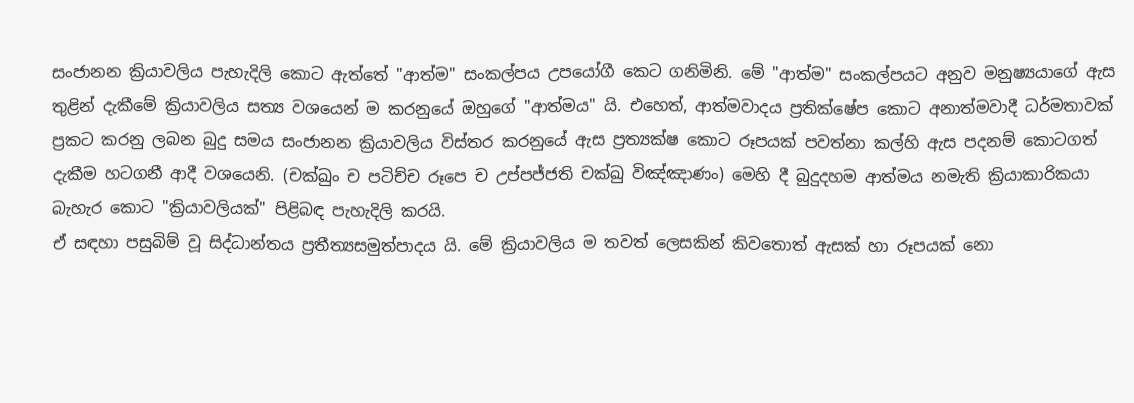සංජානන ක්‍රියාවලිය පැහැදිලි කොට ඇත්තේ "ආත්ම" සංකල්පය උපයෝගී කෙට ගනිමිනි. මේ "ආත්ම" සංකල්පයට අනුව මනුෂ්‍යයාගේ ඇස තුළින් දැකීමේ ක්‍රියාවලිය සත්‍ය වශයෙන් ම කරනුයේ ඔහුගේ "ආත්මය" යි. එහෙත්, ආත්මවාදය ප්‍රතික්ෂේප ‍කොට අනාත්මවාදී ධර්මතාවක් ප්‍රකට කරනු ලබන බුදු සමය සංජානන ක්‍රියාවලිය විස්තර කරනුයේ ඇස ප්‍රත්‍යක්ෂ කොට රූපයක් පවත්නා කල්හි ඇස පදනම් කොටගත් දැකීම හටගනී ආදී වශයෙනි. (චක්ඛුං ච පටිච්ච රූපෙ ච උප්පජ්ජති චක්ඛු විඤ්ඤාණං) මෙහි දී බුදුදහම ආත්මය නමැති ක්‍රියාකාරිකයා බැහැර කොට "ක්‍රියාවලියක්" පිළිබඳ පැහැදිලි කරයි.
ඒ සඳහා පසුබිම් වූ සිද්ධාන්තය ප්‍රතීත්‍යසමුත්පාදය යි. මේ ක්‍රියාවලිය ම තවත් ලෙසකින් කිවතොත් ඇසක් හා රූපයක් නො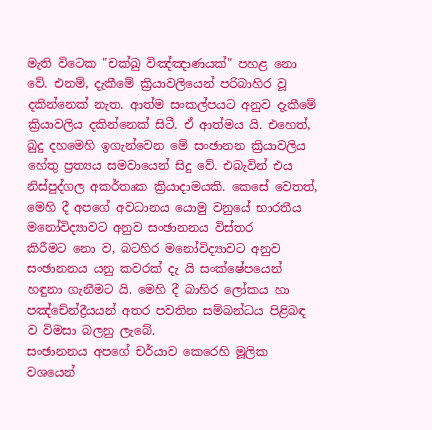මැති විටෙක "චක්ඛු විඤ්ඤාණයක්" පහළ නො වේ. එනම්, දැකීමේ ක්‍රියාවලියෙන් පරිබාහිර වූ දකින්නෙක් නැත. ආත්ම සංකල්පයට අනුව දැකීමේ ක්‍රියාවලිය දකින්නෙක් සිටී. ඒ ආත්මය යි. එහෙත්, බුදු දහමෙහි ඉගැන්වෙන මේ සංඡානන ක්‍රියාවලිය හේතු ප්‍රත්‍යය සමවායෙන් සිදු වේ. එබැවින් එය නිස්පුද්ගල අකර්තෘක ක්‍රියාදාමයකි. කෙසේ වෙතත්, මෙහි දී අප‍ගේ අවධානය යොමු වනු‍යේ භාරතීය ම‍නෝවිද්‍යාවට අනුව සංඡානනය විස්තර කිරීමට ‍නො ව, බටහිර ම‍නෝවිද්‍යාවට අනුව සංඡානනය යනු කවරක් දැ යි සංක්ෂේප‍යෙන් හඳුනා ගැනීමට යි. මෙහි දී බාහිර ලෝකය හා පඤ්චේන්ද්‍රීයයන් අතර පවතින සම්බන්ධය පිළිබඳ ව විමසා බලනු ලැබේ.
සංඡානනය අපගේ චර්යාව ‍කෙරෙහි මූලික වශ‍යෙන්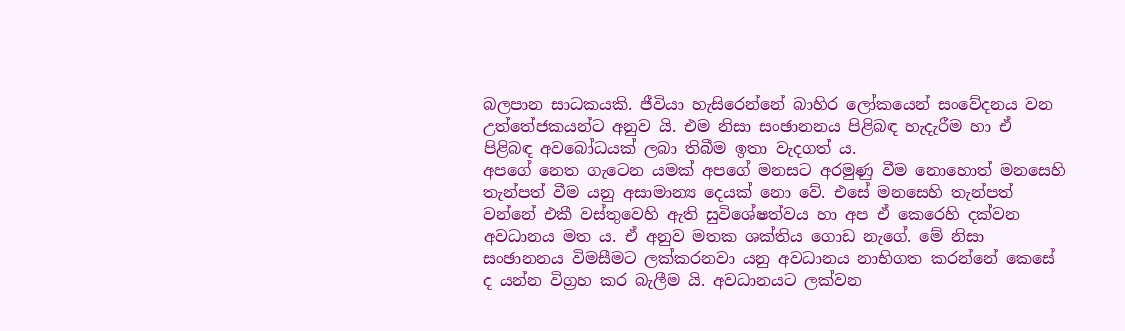බලපාන සාධකයකි. ජීවියා හැසි‍රෙන්‍‍නේ බාහිර ‍ලෝකයෙන් සං‍වේදනය වන උත්‍‍තේජකයන්ට අනුව යි. එම නිසා සංඡානනය පිළිබඳ හැදැරීම හා ඒ පිළිබඳ අව‍බෝධයක් ලබා තිබීම ඉතා වැදගත් ය.
අප‍ගේ නෙත ගැ‍ටෙන යමක් අප‍ගේ මන‍සට අරමුණු වීම ‍‍නොහොත් ම‍න‍සෙහි තැන්පත් වීම යනු අසාමාන්‍ය ‍දෙයක් ‍නො ‍වේ. එ‍සේ මන‍සෙහි තැන්පත් වන්‍‍නේ එකී වස්තු‍වෙහි ඇති සුවි‍ශේෂත්වය හා අප ඒ ‍කෙරෙහි දක්වන අවධානය මත ය. ඒ අනුව මතක ශක්තිය ‍ගොඩ නැ‍ගේ. මේ නිසා සංඡානනය විමසීමට ලක්කරනවා යනු අවධානය නාභිගත කරන්නේ ‍කෙ‍සේ ද යන්න විග්‍රහ කර බැලීම යි. අවධානයට ලක්වන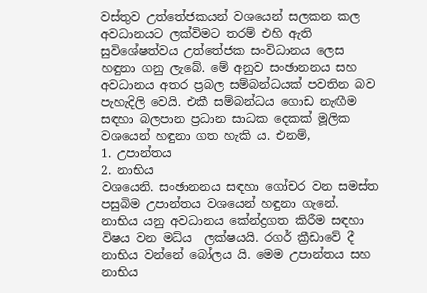වස්තු‍ව උත්තේජකයන් වශ‍යෙන් සලකන කල අවධානයට ලක්විමට තරම් එහි ඇති සුවිශේෂත්වය උත්තේජක සංවිධානය ‍‍ලෙස හඳුනා ගනු ලැබේ. මේ අනුව සංඡානනය සහ අවධානය අතර ප්‍රබල සම්බන්ධයක් පවතින බව පැහැදිලි‍ වෙයි. එකී සම්බන්ධය ‍ගොඩ නැඟීම සඳහා බලපාන ප්‍රධාන සාධක ‍දෙකක් මූලික වශ‍යෙන් හඳුනා ගත හැකි ය. එනම්,
1. උපාන්තය
2. නාභිය
වශ‍යෙනි. සංඡානනය සඳහා ‍‍ගෝචර වන සමස්ත පසුබිම උපාන්තය වශ‍යෙන් හඳුනා ගැනේ. නාභිය යනු අවධානය ‍කේන්ද්‍රගත කිරීම සඳහා විෂය වන මධ්ය  ලක්ෂයයි. රගර් ක්‍රීඩාවේ දී නාභිය වන්‍‍නේ ‍බෝලය යි. මෙම උපාන්තය සහ නාභිය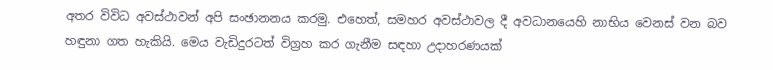අතර විවිධ අවස්ථාවන් අපි සංඡානනය කරමු. එ‍හෙත්, සමහර අවස්ථාවල දී අවධාන‍යෙහි නාභිය වෙනස් වන බව හඳුනා ගත හැකියි. මෙය වැඩිදුරටත් විග්‍රහ කර ගැනීම සඳහා උදාහරණයක්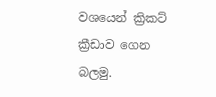වශයෙන් ක්‍රිකට් ක්‍රීඩාව ‍ගෙන බලමු.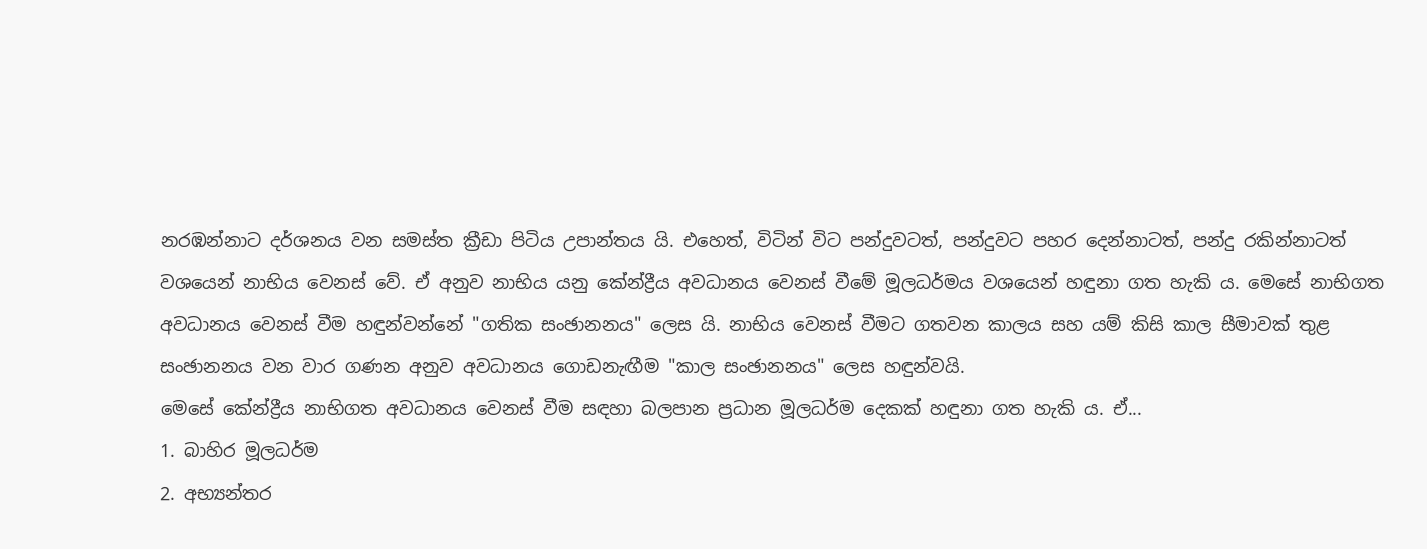නරඹන්නාට දර්ශනය වන සමස්ත ක්‍රීඩා පිටිය උපාන්තය යි. එ‍හෙත්, විටින් විට පන්දුවටත්, පන්දුවට පහර දෙන්නාටත්, පන්දු රකින්නාටත් වශ‍යෙන් නාභිය ‍වෙනස් ‍වේ. ඒ අනුව නාභිය යනු ‍කේන්ද්‍රීය අවධානය වෙනස් වී‍මේ මූලධර්මය වශ‍යෙන් හඳුනා ගත හැකි ය. මෙසේ නාභිගත අවධානය ‍වෙනස් වීම හඳුන්වන්නේ "ගතික සංඡානනය" ලෙස යි. නාභිය ‍වෙනස් වීමට ගතවන කාලය සහ යම් කිසි කාල සීමාවක් තුළ සංඡානනය වන වාර ගණන අනුව අවධානය ගොඩනැඟීම "කාල සංඡානනය" ලෙස හඳුන්වයි.
මෙ‍සේ ‍කේන්ද්‍රීය නාභිගත අවධානය වෙනස් වීම සඳහා බලපාන ප්‍රධාන මූලධර්ම ‍දෙකක් හඳුනා ගත හැකි ය. ඒ...
1. බාහිර මූලධර්ම
2. අභ්‍යන්තර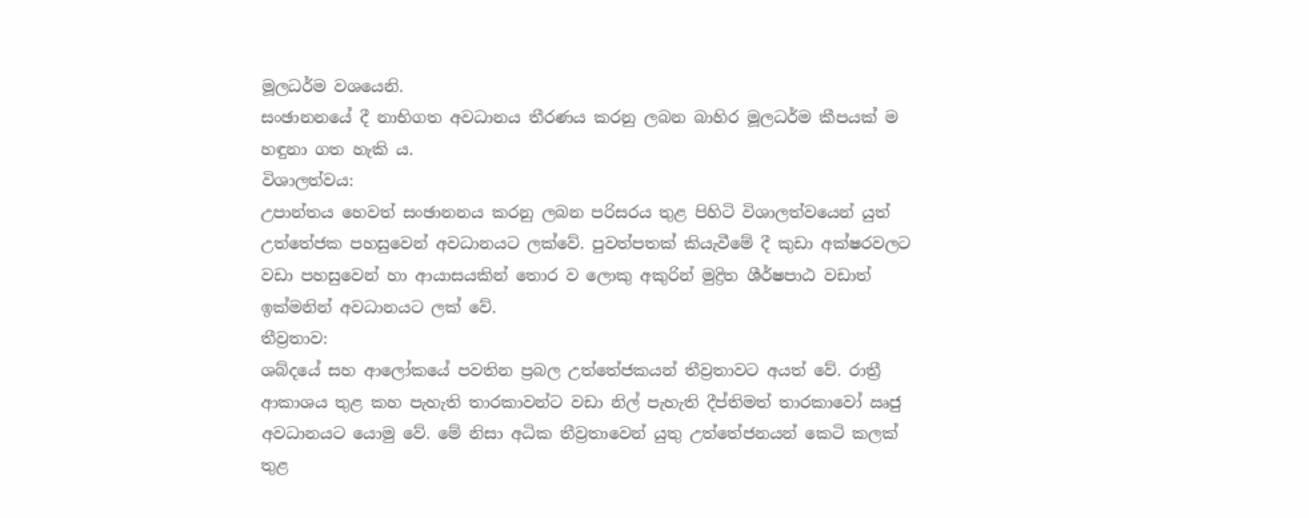මූලධර්ම වශ‍යෙනි.
සංඡානන‍යේ දී නාභිගත අවධානය තීරණය කරනු ලබන බාහිර මූලධර්ම කීපයක් ම හඳුනා ගත හැකි ය.
විශාලත්වය:
උපාන්තය ‍හෙවත් සංඡානනය කරනු ලබන පරිසරය තුළ පිහිටි විශාලත්ව‍යෙන් යුත් උත්‍‍තේජක පහසු‍වෙන් අවධානයට ලක්‍‍වේ. පුවත්පතක් කියැවී‍මේ දී කුඩා අක්ෂරවලට වඩා පහසු‍වෙන් හා ආයාසයකින් තොර ව ‍ලොකු අකුරින් මුද්‍රිත ශීර්ෂපාඨ වඩාත් ඉක්මනින් අවධානයට ලක් ‍වේ.
තීව්‍රතාව:
ශබ්ද‍යේ සහ ආ‍ලෝක‍යේ පවතින ප්‍රබල උත්‍‍තේජකයන් තීව්‍රතාවට අයත් ‍වේ. රාත්‍රී ආකාශය තුළ කහ පැහැති තාරකාවන්ට වඩා නිල් පැහැති දීප්තිමත් තාරකා‍වෝ ඍජු අවධානයට ‍යොමු වේ. මේ නිසා අධික තීව්‍රතා‍වෙන් යුතු උත්තේජනයන් කෙටි කලක් තුළ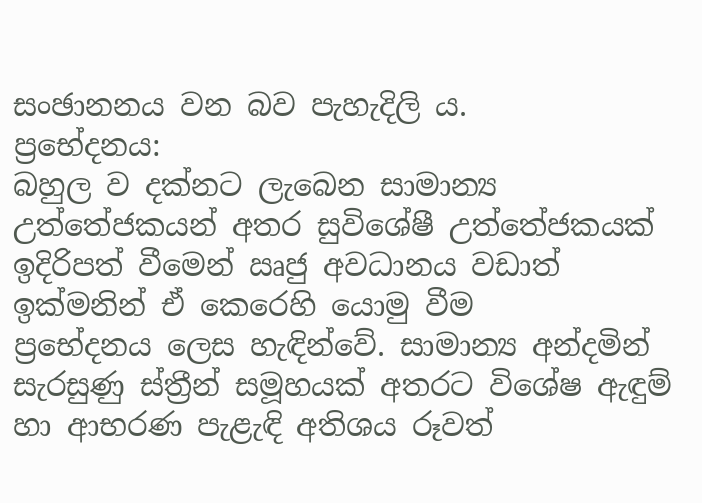සංඡානනය වන බව පැහැදිලි ය.
ප්‍රභේදනය:
බහුල ව දක්නට ලැබෙන සාමාන්‍ය උත්‍‍තේජකයන් අතර සුවිශේෂී උත්‍‍තේජකයක් ඉදිරිපත් වී‍මෙන් ඍජු අවධානය වඩාත් ඉක්මනින් ඒ කෙරෙහි ‍යොමු වීම ප්‍රභේදනය ‍ලෙස හැඳින්‍‍වේ. සාමාන්‍ය අන්දමින් සැරසුණු ස්ත්‍රීන් සමූහයක් අතරට විශේෂ ඇඳුම් හා ආභරණ පැළැඳි අතිශය රූවත්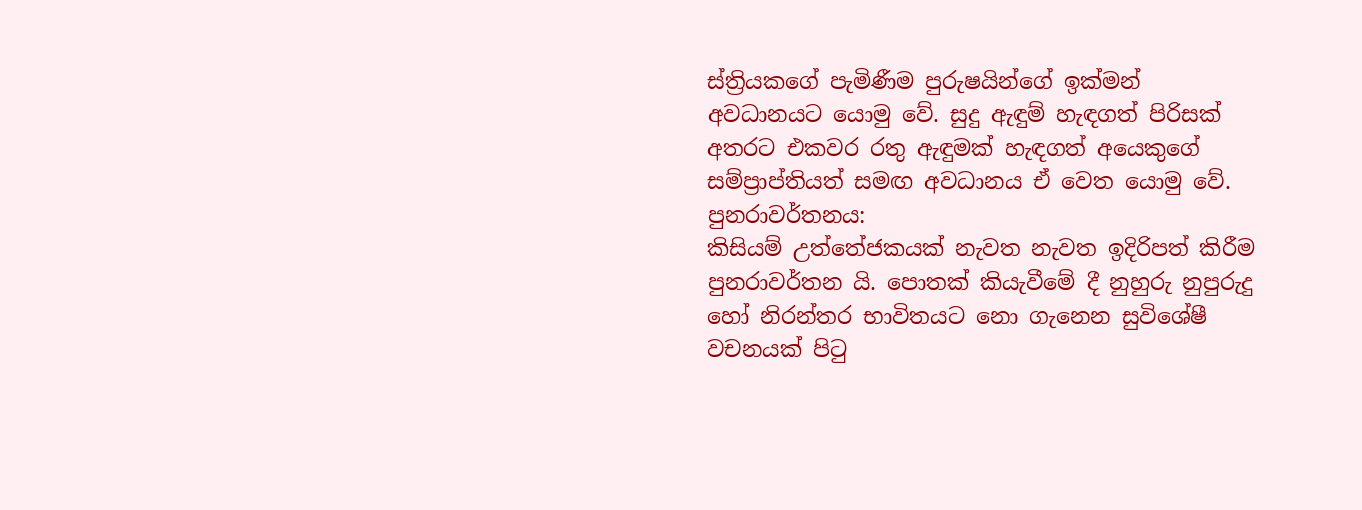ස්ත්‍රියකගේ පැමිණීම පුරුෂයින්ගේ ඉක්මන් අවධානයට යොමු වේ. සුදු ඇඳුම් හැඳගත් පිරිසක් අතරට එකවර රතු ඇඳුමක් හැඳගත් අයෙකු‍ගේ සම්ප්‍රාප්තියත් සමඟ අවධානය ඒ වෙත‍ ‍යොමු ‍වේ.
පුනරාවර්තනය:
කිසියම් උත්‍‍තේජකයක් නැවත නැවත ඉදිරිපත් කිරීම පුනරාවර්තන යි. පොතක් කියැවී‍මේ දී නුහුරු නුපුරුදු හෝ නිරන්තර භාවිතයට ‍නො ගැනෙන සුවිශේෂී වචනයක් පිටු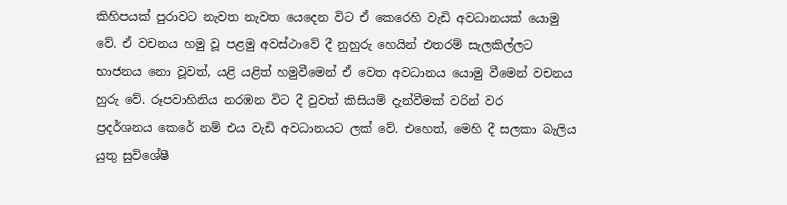කිහිපයක් පුරාවට නැවත නැවත ‍යෙ‍දෙන විට ඒ ‍කෙ‍රෙහි ‍වැඩි අවධානයක් ‍යොමු වේ. ඒ වචනය හමු වූ පළමු අවස්ථාවේ දී නුහුරු හෙයින් එතරම් සැලකිල්ලට භාජනය නො වූවත්, යළි යළිත් හමුවීමෙන් ඒ වෙත අවධානය යොමු වී‍මෙන් වචනය හුරු ‍වේ. රූපවාහිනිය නරඹන විට දී වුවත් කිසියම් දැන්වීමක් වරින් වර ප්‍රදර්ශනය ‍කෙ‍රේ නම් එය වැඩි ‍අවධානයට ලක් වේ. එ‍හෙත්, මෙහි දී සලකා බැලිය යුතු සුවි‍ශේෂී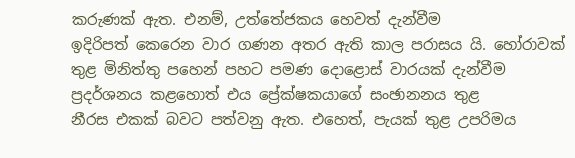කරුණක් ඇත. එනම්, උත්තේජකය ‍හෙවත් දැන්වීම ඉදිරිපත් ‍කෙ‍රෙන වාර ගණන අතර ඇති කාල පරාසය යි. හෝරාවක් තුළ මිනිත්තු ප‍හෙන් පහට පමණ ‍දොළොස් වාරයක් දැන්වීම ප්‍රදර්ශනය කළහොත් එය ප්‍රේක්ෂකයා‍ගේ සංඡානනය තුළ නීරස ‍එකක් බවට පත්වනු ඇත. එහෙත්, පැයක් තුළ උපරිමය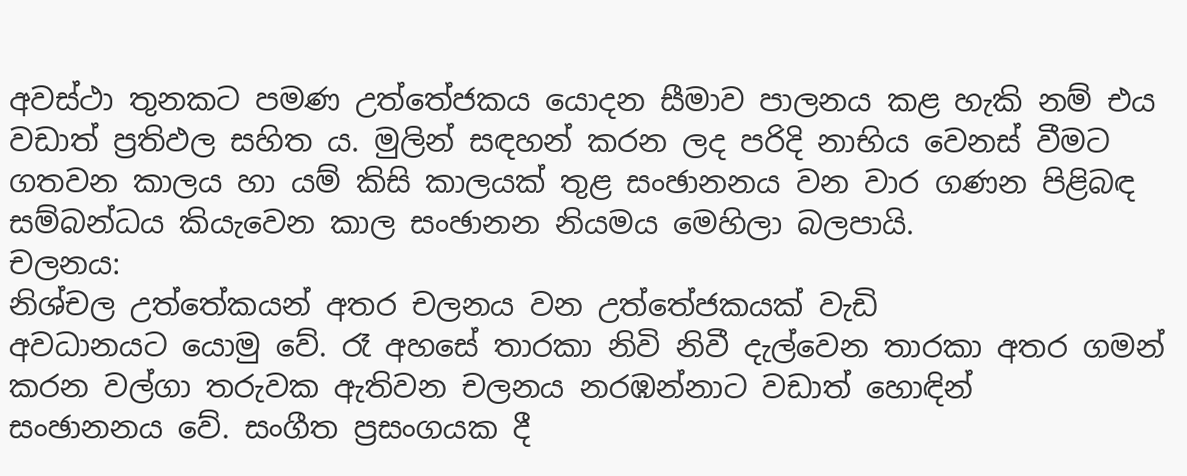අවස්ථා තුනකට පමණ උත්‍‍තේජකය ‍යොදන සීමාව පාලනය කළ හැකි නම් එය වඩාත් ප්‍රතිඵල සහිත ය. මුලින් සඳහන් කරන ලද පරිදි නාභිය ‍වෙනස් වීමට ගතවන කාලය හා යම් කිසි කාලයක් තුළ සංඡානනය වන වාර ගණන පිළිබඳ සම්බන්ධය කියැ‍වෙන කාල සංඡානන නියමය ‍මෙහිලා බලපායි.
චලනය:
නිශ්චල උත්තේකයන් අතර චලනය වන උත්‍‍තේජකයක් වැඩි අවධානයට ‍යොමු ‍වේ. රෑ අහ‍සේ තාරකා නිවි නිවී දැල්‍‍වෙන තාරකා අතර ගමන් කරන වල්ගා තරුවක ඇතිවන චලනය නරඹන්නා‍ට වඩාත් ‍හොඳින් සංඡානනය‍ ‍වේ. සංගීත ප්‍රසංගයක දී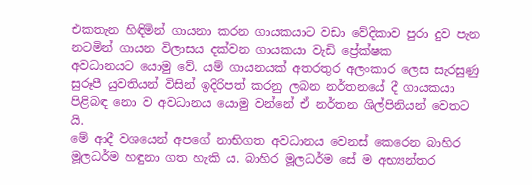එකතැන හිඳිමින් ගායනා කරන ගායකයාට වඩා ‍වේදිකාව පුරා දුව පැන නටමින් ගායන විලාසය දක්වන ගායකයා ‍වැඩි ‍ප්‍රේක්ෂක අවධානයට ‍යොමු ‍වේ. යම් ගායනයක් අතරතුර අලංකාර ‍ලෙස සැරසුණු සුරූපී යුවතියන් විසින් ඉදිරිපත් කරනු ලබන නර්තන‍යේ දී ගායකයා පිළිබඳ ‍නො ව අවධානය ‍යොමු වන්‍‍නේ ඒ නර්තන ශිල්පිනියන් වෙතට යි.
මේ ආදී වශ‍යෙන් අප‍ගේ නාභිගත අවධානය ‍වෙනස් කෙ‍රෙන බාහිර මූලධර්ම හඳුනා ගත හැකි ය. බාහිර මූලධර්ම ‍සේ ම අභ්‍යන්තර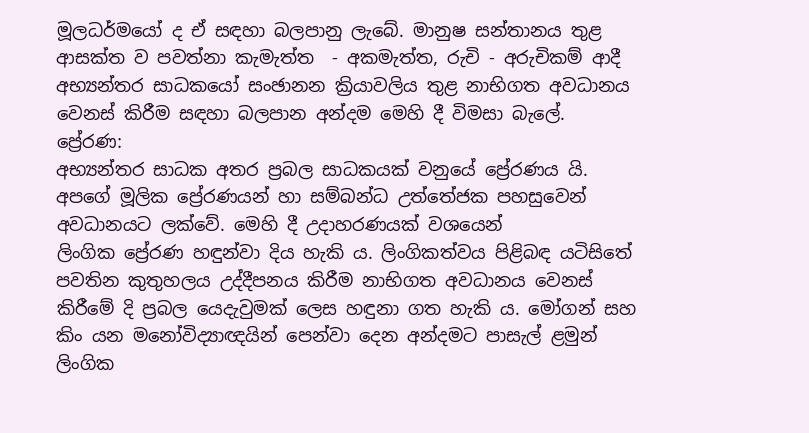මූලධර්ම‍යෝ ද ඒ සඳහා බලපානු ලැ‍බේ. මානුෂ සන්තානය තුළ ආසක්ත ව පවත්නා කැමැත්ත  - අකමැත්ත, රුචි - අරුචිකම් ආදී අභ්‍යන්තර සාධක‍යෝ සංඡානන ක්‍රියාවලිය තුළ නාභිගත අවධානය වෙනස් කිරීම සඳහා බලපාන අන්දම ‍මෙහි දී විමසා බැ‍ලේ.
ප්‍රේරණ:
අභ්‍යන්තර සාධක අතර ප්‍රබල සාධකයක් වනුයේ ප්‍රේරණය යි. අපගේ මූලික ‍ප්‍රේරණයන් හා සම්බන්ධ උත්‍‍තේජක පහසු‍වෙන් අවධානයට ලක්වේ. මෙහි දී උදාහරණයක් වශයෙන් ලිංගික ‍ප්‍රේරණ හඳුන්වා දිය හැකි ය. ලිංගිකත්වය පිළිබඳ යටිසිතේ පවතින කුතුහලය උද්දීපනය කිරීම නාභිගත අවධානය ‍වෙනස් කිරීමේ දි ප්‍රබල ‍යෙදැවුමක් ‍ලෙස හඳුනා ගත හැකි ය. මෝගන් සහ කිං යන ම‍නෝවිද්‍යාඥයින් ‍පෙන්වා ‍දෙන අන්දමට පාසැල් ළමුන් ලිංගික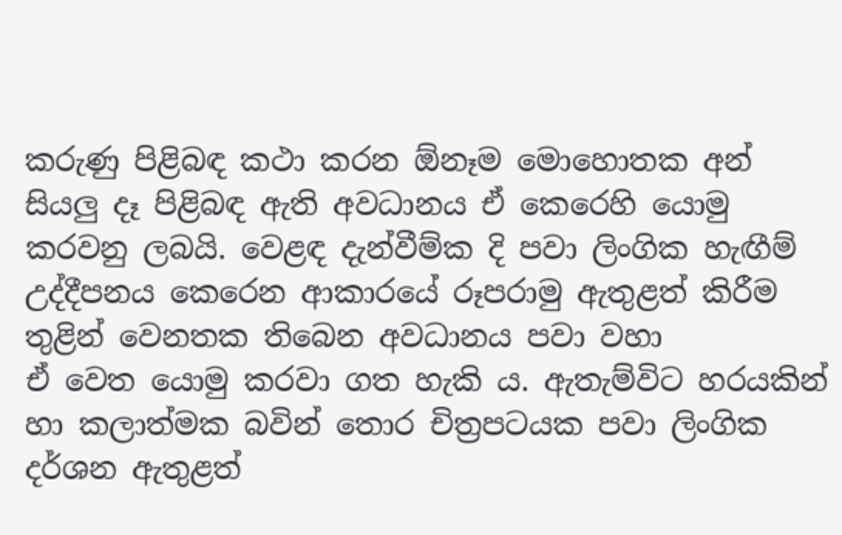කරුණු පිළිබඳ කථා කරන ඕනෑම මො‍හොතක අන් සියලු දෑ පිළිබඳ ඇති අවධානය ඒ කෙ‍රෙහි යොමු කරවනු ලබයි. වෙළඳ දැන්වීම්ක දි පවා ලිංගික හැඟීම් උද්දීපනය ‍කෙ‍රෙන ආකාර‍යේ රූපරාමු ‍ඇතුළත් කිරීම තුළින් ‍වෙනතක තිබෙන අවධානය පවා වහා ඒ ‍වෙත ‍යොමු කරවා ගත හැකි ය. ඇතැම්විට හරයකින් හා කලාත්මක බවින් තොර චිත්‍රපටයක පවා ලිංගික දර්ශන ඇතුළත්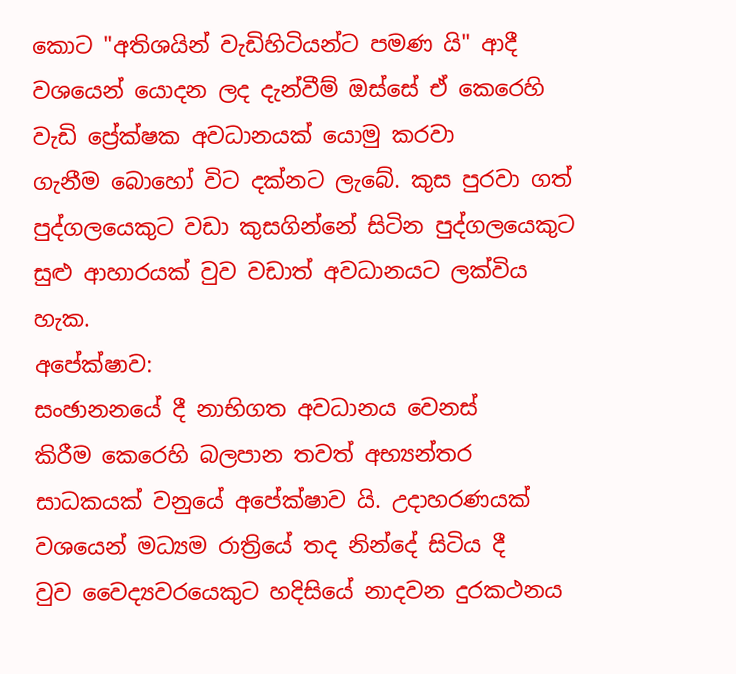කොට "අතිශයින් වැඩිහිටියන්ට පමණ යි" ආදී වශ‍යෙන් යොදන ලද දැන්වීම් ඔස්සේ ඒ කෙරෙහි වැඩි ප්‍රේක්ෂක අවධානයක් ‍යොමු කරවා ගැනීම ‍බො‍හෝ විට දක්නට ලැ‍බේ. කුස පුරවා ගත් පුද්ගල‍යෙකුට වඩා කුසගින්‍‍නේ සිටින පුද්ගල‍යෙකුට සුළු ආහාරයක් වුව වඩාත් අවධානයට ලක්විය හැක.
අපේක්ෂාව:
සංඡානන‍යේ දී නාභිගත අවධානය ‍වෙනස් කිරීම ‍කෙරෙහි බලපාන තවත් අභ්‍යන්තර සාධකයක් වනුයේ අ‍පේක්ෂාව යි. උදාහරණයක් වශයෙන් මධ්‍යම රාත්‍රියේ තද නින්දේ සිටිය දී වුව ‍වෛද්‍යවර‍යෙකුට හදිසි‍යේ නාදවන දුරකථනය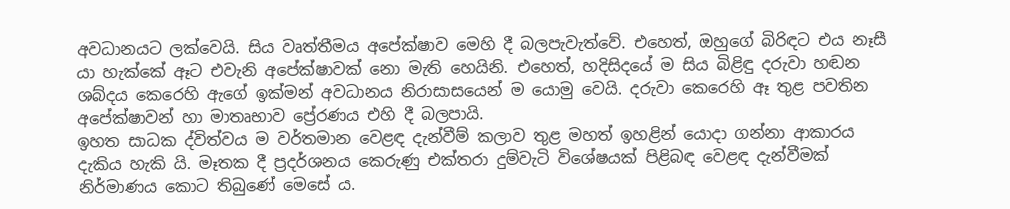අවධානයට ‍ලක්‍‍වෙයි. සිය වෘත්තීමය අ‍පේක්ෂාව ‍මෙහි දී බලපැවැත්‍‍වේ. එ‍හෙත්, ඔහු‍ගේ බිරිඳට එය නෑසී යා හැක්කේ ඈට එවැනි අ‍පේක්ෂාවක් ‍නො මැති ‍හෙයිනි. එ‍හෙත්, හදිසි‍දයේ ම සිය බිළිඳු දරුවා හඬන ශබ්දය කෙරෙහි ඇ‍ගේ ඉක්මන් අවධානය නිරාසාස‍යෙන් ම ‍යොමු ‍වෙයි. දරුවා ‍කෙ‍රෙහි ඈ තුළ පවතින අ‍පේක්ෂාවන් හා මාතෘභාව‍ ප්‍රේරණය එහි දී බලපායි.
ඉහත සාධක ද්විත්වය ම වර්තමාන ‍වෙළඳ දැන්වීම් කලාව තුළ මහත් ඉහළින් යොදා ගන්නා ආකාරය දැකිය හැකි යි. මෑතක දී ප්‍රදර්ශනය ‍කෙ‍රුණු එක්තරා දුම්වැටි වි‍ශේෂයක් පිළිබඳ ‍වෙළඳ දැන්වීමක් නිර්මාණය කොට තිබු‍ණේ ‍මෙසේ ය.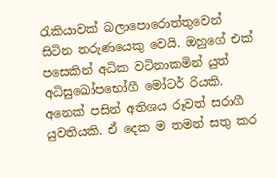රැකියාවක් බලා‍පො‍රොත්තු‍වෙන් සිටින තරුණ‍යෙකු ‍වෙයි. ඔහු‍ගේ එක් පසෙකින් අධික වටිනාකමින් යුත් අධිසුඛෝප‍භෝගී ‍මෝටර් රියකි. අ‍නෙක් පසින් අතිශය රූවත් සරාගී යුවතියකි. ඒ දෙක ම තමන් සතු කර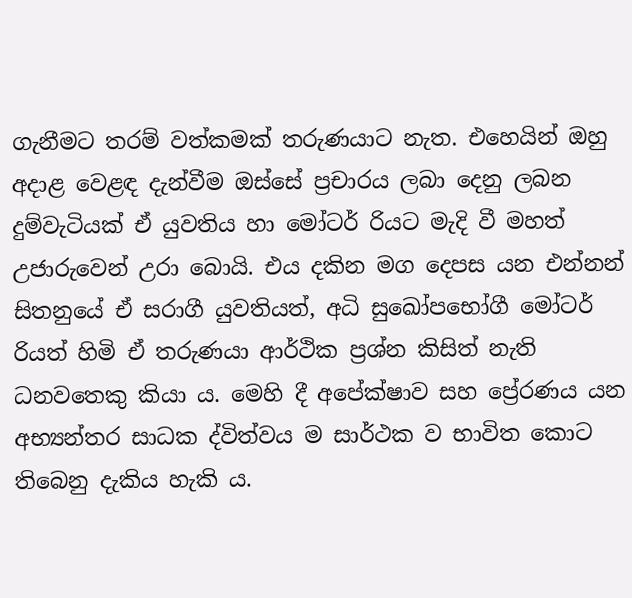ගැනීමට තරම් වත්කමක් තරුණයාට නැත. එ‍හෙයින් ඔහු අදාළ ‍වෙළඳ දැන්වීම ඔස්සේ ප්‍රචාරය ලබා ‍දෙනු ලබන දුම්වැටියක් ඒ යුවතිය හා මෝටර් රියට මැදි වී මහත් උජා‍රුවෙන් උරා ‍බොයි. එය දකින මග ‍දෙපස යන එන්නන් සිතනු‍යේ ඒ සරාගී යුවතියත්, අධි සු‍ඛෝපභෝගී‍ ‍මෝටර් රියත් හිමි ඒ තරුණයා ආර්ථික ප්‍රශ්න කිසිත් නැති ධනව‍තෙකු කියා ය. මෙහි දී අ‍පේක්ෂාව සහ ‍‍ප්‍රේරණය යන අභ්‍යන්තර සාධක ද්විත්වය ම සාර්ථක ව භාවිත ‍කොට ති‍බෙනු දැකිය හැකි ය.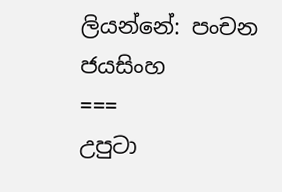ලියන්නේ: පංචන ජයසිංහ
===
උපුටා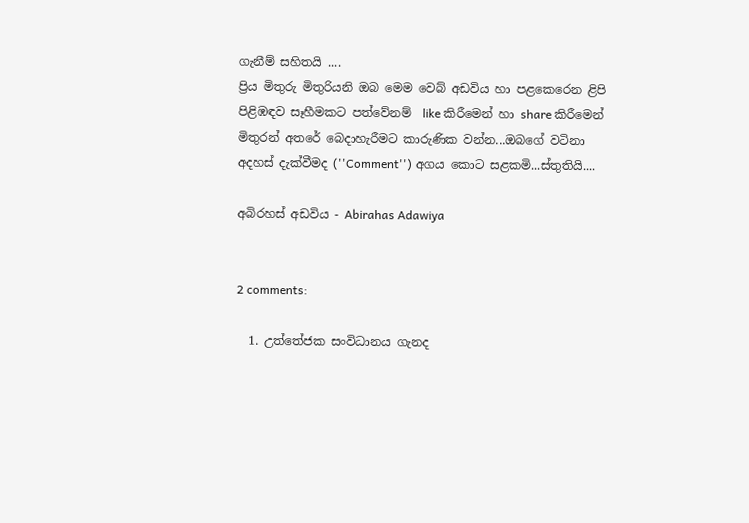ගැනීම් සහිතයි ....
ප්‍රිය මිතුරු මිතුරියනි ඔබ මෙම වෙබ් අඩවිය හා පළකෙරෙන ළිපි පිළිඹඳව සෑහීමකට පත්වේනම්  like කිරීමෙන් හා share කිරීමෙන් මිතුරන් අතරේ බෙදාහැරීමට කාරුණික වන්න...ඔබගේ වටිනා අදහස් දැක්වීමද (''Comment'') අගය කොට සළකමි...ස්තුතියි....

අබිරහස් අඩවිය - Abirahas Adawiya


2 comments:

  1. උත්තේජක සංවිධානය ගැනද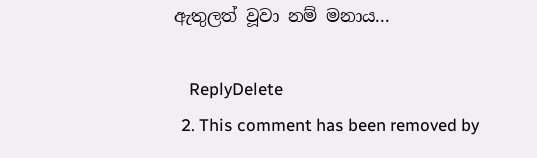ඇතුලත් වූවා නම් මනාය...

    ReplyDelete
  2. This comment has been removed by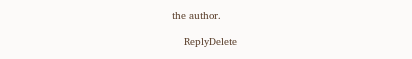the author.

    ReplyDelete